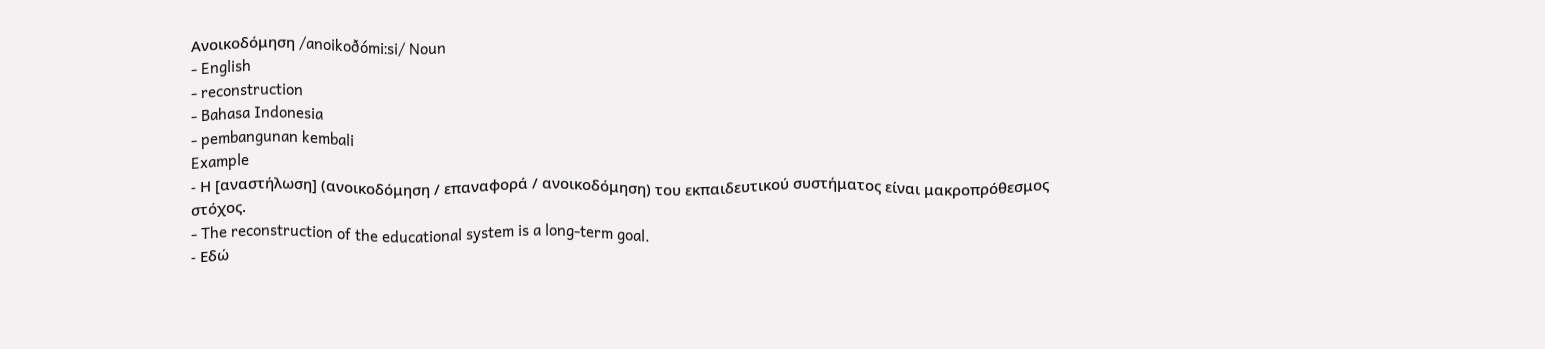Ανοικοδόμηση /anoikoðómiːsi/ Noun
- English
- reconstruction
- Bahasa Indonesia
- pembangunan kembali
Example
- Η [αναστήλωση] (ανοικοδόμηση / επαναφορά / ανοικοδόμηση) του εκπαιδευτικού συστήματος είναι μακροπρόθεσμος στόχος.
- The reconstruction of the educational system is a long-term goal.
- Εδώ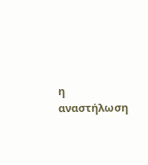η αναστήλωση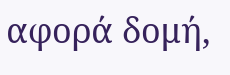αφορά δομή,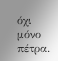όχι μόνο πέτρα.